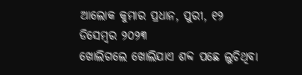ଆଲୋକ କୁମାର ପ୍ରଧାନ, ପୁରୀ, ୧୨ ଡିସେମ୍ବର ୨୦୨୩
ଖୋଲିଗଲେ ଖୋଲିଯାଏ ଶବ୍ଦ ପଛେ ଲୁଚିଥିବା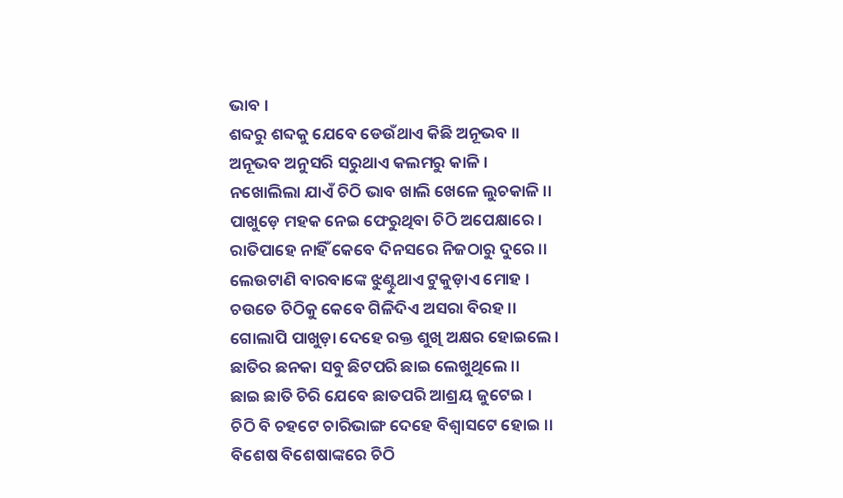ଭାବ ।
ଶବ୍ଦରୁ ଶବ୍ଦକୁ ଯେବେ ଡେଉଁଥାଏ କିଛି ଅନୂଭବ ।।
ଅନୂଭବ ଅନୁସରି ସରୁଥାଏ କଲମରୁ କାଳି ।
ନଖୋଲିଲା ଯାଏଁ ଚିଠି ଭାବ ଖାଲି ଖେଳେ ଲୁଚକାଳି ।।
ପାଖୁଡ଼େ ମହକ ନେଇ ଫେରୁଥିବା ଚିଠି ଅପେକ୍ଷାରେ ।
ରାତିପାହେ ନାହିଁ କେବେ ଦିନସରେ ନିଜଠାରୁ ଦୁରେ ।।
ଲେଉଟାଣି ବାରବାଙ୍କେ ଝୁଣ୍ଟୁଥାଏ ଟୁକୁଡ଼ାଏ ମୋହ ।
ଚଉତେ ଚିଠିକୁ କେବେ ଗିଳିଦିଏ ଅସରା ବିରହ ।।
ଗୋଲାପି ପାଖୁଡ଼ା ଦେହେ ରକ୍ତ ଶୁଖି ଅକ୍ଷର ହୋଇଲେ ।
ଛାତିର ଛନକା ସବୁ ଛିଟପରି ଛାଇ ଲେଖୁଥିଲେ ।।
ଛାଇ ଛାତି ଚିରି ଯେବେ ଛାତପରି ଆଶ୍ରୟ ଜୁଟେଇ ।
ଚିଠି ବି ଚହଟେ ଚାରିଭାଙ୍ଗ ଦେହେ ବିଶ୍ବାସଟେ ହୋଇ ।।
ବିଶେଷ ବିଶେଷାଙ୍କରେ ଚିଠି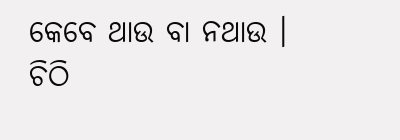କେବେ ଥାଉ ବା ନଥାଉ ।
ଚିଠି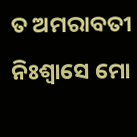ତ ଅମରାବତୀ ନିଃଶ୍ବାସେ ମୋ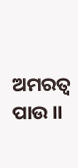ଅମରତ୍ବ ପାଉ ।।